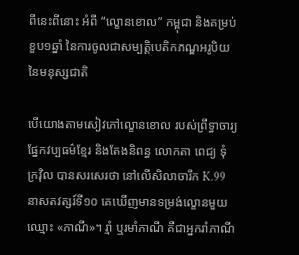ពីនេះពីនោះ អំពី “ល្ខោនខោល” កម្ពុជា និងគម្រប់ខួប១ឆ្នាំ នៃការចូលជាសម្បត្តិបេតិកភណ្ឌអរូបិយ នៃមនុស្សជាតិ

បើយោងតាមសៀវភៅល្ខោនខោល របស់ព្រឹទ្ធាចារ្យផ្នែកវប្បធម៌ខ្មែរ និងតែងនិពន្ធ លោកតា ពេជ្យ ទុំក្រវ៉ិល បានសរសេរថា នៅលើសិលាចារឹក K.99 នាសតវត្សរ៍ទី១០ គេឃើញមានទម្រង់ល្ខោនមួយឈ្មោះ «ភាណី»។ រ្មាំ ឬរមាំភាណី គឺជាអ្នករាំភាណី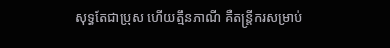សុទ្ធតែជាប្រុស ហើយត្មឹនភាណី គឺតន្រ្តីករសម្រាប់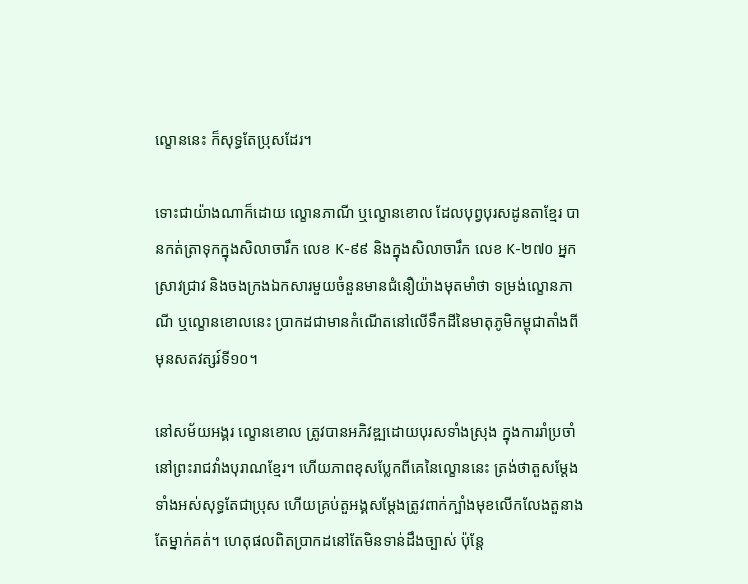ល្ខោននេះ ក៏សុទ្ធតែប្រុសដែរ។

ទោះជាយ៉ាងណាក៏ដោយ ល្ខោនភាណី ឬល្ខោនខោល ដែលបុព្វបុរសដូនតាខ្មែរ បានកត់ត្រាទុកក្នុងសិលាចារឹក លេខ K-៩៩ និងក្នុងសិលាចារឹក លេខ K-២៧០ អ្នកស្រាវជ្រាវ និងចងក្រងឯកសារមួយចំនួនមានជំនឿយ៉ាងមុតមាំថា ទម្រង់ល្ខោនភាណី ឬល្ខោនខោលនេះ ប្រាកដជាមានកំណើតនៅលើទឹកដីនៃមាតុភូមិកម្ពុជាតាំងពីមុនសតវត្សរ៍ទី១០។

នៅសម័យអង្គរ ល្ខោនខោល ត្រូវបានអភិវឌ្ឍដោយបុរសទាំងស្រុង ក្នុងការរាំប្រចាំនៅព្រះរាជវាំងបុរាណខ្មែរ។ ហើយភាពខុសប្លែកពីគេនៃល្ខោននេះ ត្រង់ថាតួសម្ដែងទាំងអស់សុទ្ធតែជាប្រុស ហើយគ្រប់តួអង្គសម្ដែងត្រូវពាក់ក្បាំងមុខលើកលែងតួនាងតែម្នាក់គត់។ ហេតុផលពិតប្រាកដនៅតែមិនទាន់ដឹងច្បាស់ ប៉ុន្តែ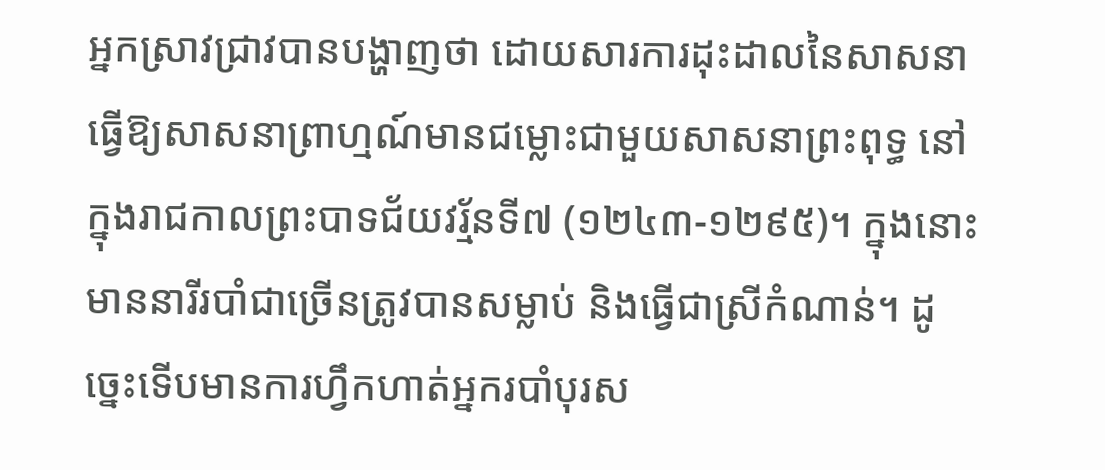អ្នកស្រាវជ្រាវបានបង្ហាញថា ដោយសារការដុះដាលនៃសាសនាធ្វើឱ្យសាសនាព្រាហ្មណ៍មានជម្លោះជាមួយសាសនាព្រះពុទ្ធ នៅក្នុងរាជកាលព្រះបាទជ័យវរ្ម័នទី៧ (១២៤៣-១២៩៥)។ ក្នុងនោះមាននារីរបាំជាច្រើនត្រូវបានសម្លាប់ និងធ្វើជាស្រីកំណាន់។ ដូច្នេះទើបមានការហ្វឹកហាត់អ្នករបាំបុរស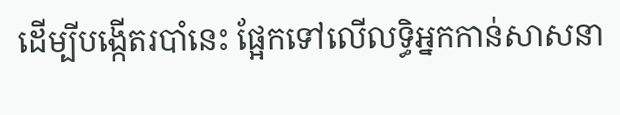ដើម្បីបង្កើតរបាំនេះ ផ្អែកទៅលើលទ្ធិអ្នកកាន់សាសនា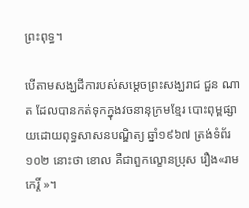ព្រះពុទ្ធ។

បើតាមសង្ឃដីការបស់សម្តេចព្រះសង្ឃរាជ ជួន ណាត ដែលបានកត់ទុកក្នុងវចនានុក្រមខ្មែរ បោះពុម្ពផ្សាយដោយពុទ្ធសាសនបណ្ឌិត្យ ឆ្នាំ១៩៦៧ ត្រង់ទំព័រ១០២ នោះថា ខោល គឺជាពួកល្ខោនប្រុស រឿង«រាមកេរ្តិ៍ »។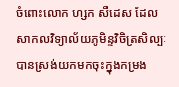ចំពោះលោក ហ្សក សឺដេស ដែលសាកលវិទ្យាល័យភូមិន្ទវិចិត្រសិល្បៈ បានស្រង់យកមកចុះក្នុងកម្រង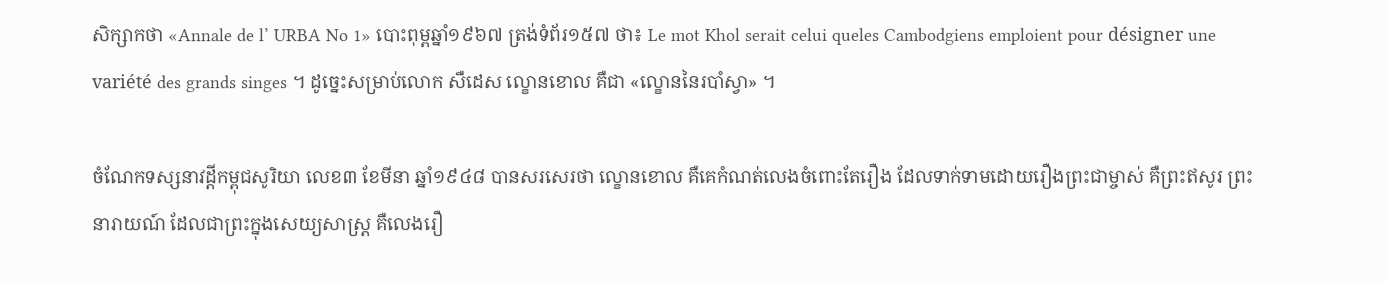សិក្សាកថា «Annale de l’ URBA No 1» បោះពុម្ពឆ្នាំ១៩៦៧ ត្រង់ទំព័រ១៥៧ ថា៖ Le mot Khol serait celui queles Cambodgiens emploient pour désigner une variété des grands singes ។ ដូច្នេះសម្រាប់លោក សឺដេស ល្ខោនខោល គឺជា «ល្ខោននៃរបាំស្វា» ។

ចំណែកទស្សនាវដ្តីកម្ពុជសូរិយា លេខ៣ ខែមីនា ឆ្នាំ១៩៤៨ បានសរសេរថា ល្ខោនខោល គឺគេកំណត់លេងចំពោះតែរឿង ដែលទាក់ទាមដោយរឿងព្រះជាម្ចាស់ គឺព្រះឥសូរ ព្រះនារាយណ៍ ដែលជាព្រះក្នុងសេយ្យសាស្ត្រ គឺលេងរឿ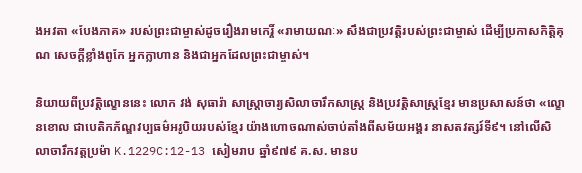ងអវតា «បែងភាគ» របស់ព្រះជាម្ចាស់ដូចរឿងរាមកេរ្តិ៍ «រាមាយណៈ» សឹងជាប្រវត្តិរបស់ព្រះជាម្ចាស់ ដើម្បីប្រកាសកិត្តិគុណ សេចក្តីខ្លាំងពូកែ អ្នកក្លាហាន និងជាអ្នកដែលព្រះជាម្ចាស់។

និយាយពីប្រវត្តិល្ខោននេះ លោក វង់ សុធារ៉ា សាស្រ្តាចារ្យសិលាចារឹកសាស្រ្ត និងប្រវត្តិសាស្រ្តខ្មែរ មានប្រសាសន៍ថា «ល្ខោនខោល ជាបេតិកភ័ណ្ឌវប្បធម៌អរូបិយរបស់ខ្មែរ យ៉ាងហោចណាស់ចាប់តាំងពីសម័យអង្គរ នាសតវត្សរ៍ទី៩។ នៅលើសិលាចារឹកវត្តប្រម៉ា K.1229C:12-13 សៀមរាប ឆ្នាំ៩៧៩ គ.ស. មានប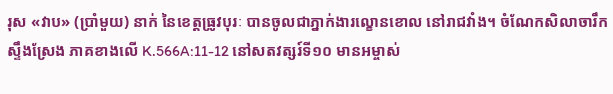រុស «វាប» (ប្រាំមួយ) នាក់ នៃខេត្តធ្រូវបុរៈ បានចូលជាភ្នាក់ងារល្ខោនខោល នៅរាជវាំង។ ចំណែកសិលាចារឹកស្ទឹងស្រែង ភាគខាងលើ K.566A:11-12 នៅសតវត្សរ៍ទី១០ មានអម្ចាស់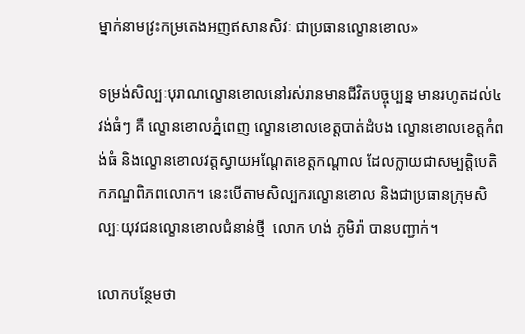ម្នាក់នាមវ្រះកម្រតេងអញឥសានសិវៈ ជាប្រធានល្ខោនខោល»

ទម្រង់សិល្បៈបុរាណល្ខោនខោលនៅរស់រានមានជីវិតបច្ចុប្បន្ន មានរហូតដល់៤វង់ធំៗ គឺ ល្ខោនខោលភ្នំពេញ ល្ខោនខោលខេត្តបាត់ដំបង ល្ខោនខោលខេត្តកំពង់ធំ និងល្ខោនខោលវត្តស្វាយអណ្ដែតខេត្តកណ្ដាល ដែលក្លាយជាសម្បត្តិបេតិកភណ្ឌពិភពលោក។ នេះបើតាមសិល្បករល្ខោនខោល និងជាប្រធានក្រុមសិល្បៈយុវជនល្ខោនខោលជំនាន់ថ្មី  លោក ហង់ ភូមិរ៉ា បានបញ្ជាក់។

លោកបន្ថែមថា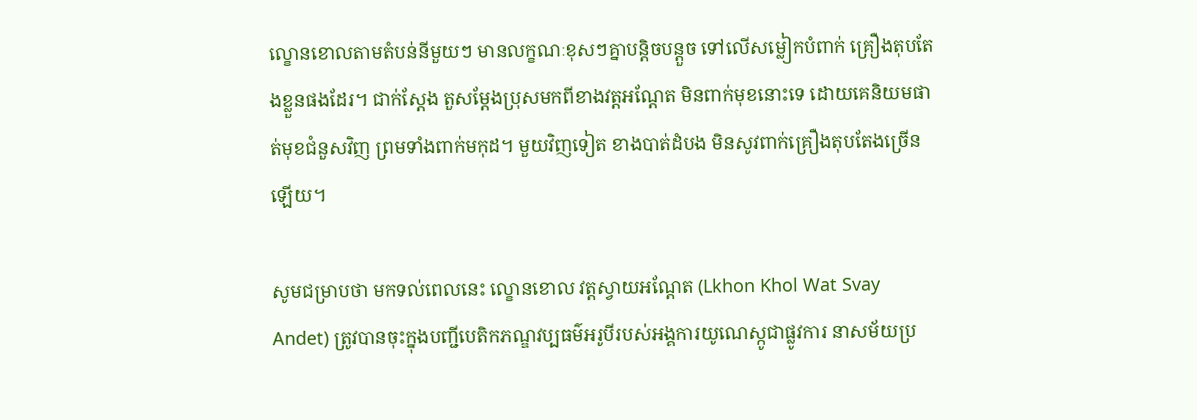ល្ខោនខោលតាមតំបន់នីមួយៗ មានលក្ខណៈខុសៗគ្នាបន្តិចបន្តួច ទៅលើសម្លៀកបំពាក់ គ្រឿងតុបតែងខ្លួនផងដែរ។ ជាក់ស្ដែង តួសម្ដែងប្រុសមកពីខាងវត្តអណ្ដែត មិនពាក់មុខនោះទេ ដោយគេនិយមផាត់មុខជំនួសវិញ ព្រមទាំងពាក់មកុដ។ មួយវិញទៀត ខាងបាត់ដំបង មិនសូវពាក់គ្រឿងតុបតែងច្រើនឡើយ។

សូមជម្រាបថា មកទល់ពេលនេះ ល្ខោនខោល វត្តស្វាយអណ្តែត (Lkhon Khol Wat Svay Andet) ត្រូវបានចុះក្នុងបញ្ជីបេតិកភណ្ឌវប្បធម៌អរូបីរបស់អង្គការយូណេស្កូជាផ្លូវការ នាសម័យប្រ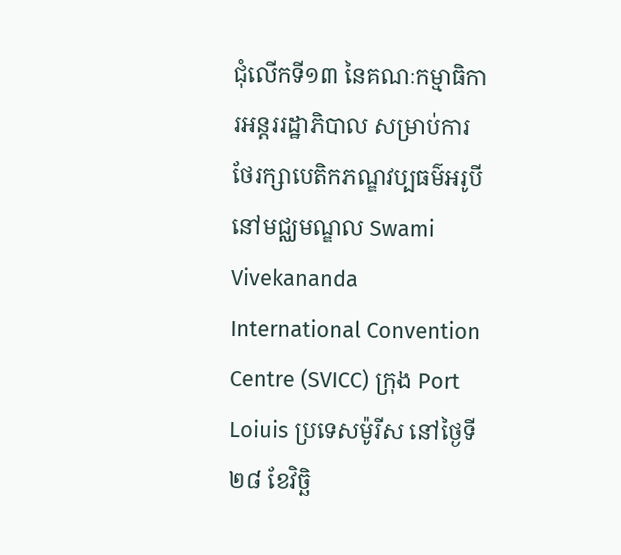ជុំលើកទី១៣ នៃគណៈកម្មាធិការអន្តររដ្ឋាភិបាល សម្រាប់ការថែរក្សាបេតិកភណ្ឌវប្បធម៌អរូបី នៅមជ្ឈមណ្ឌល Swami Vivekananda International Convention Centre (SVICC) ក្រុង Port Loiuis ប្រទេសម៉ូរីស នៅថ្ងៃទី២៨ ខែវិច្ឆិ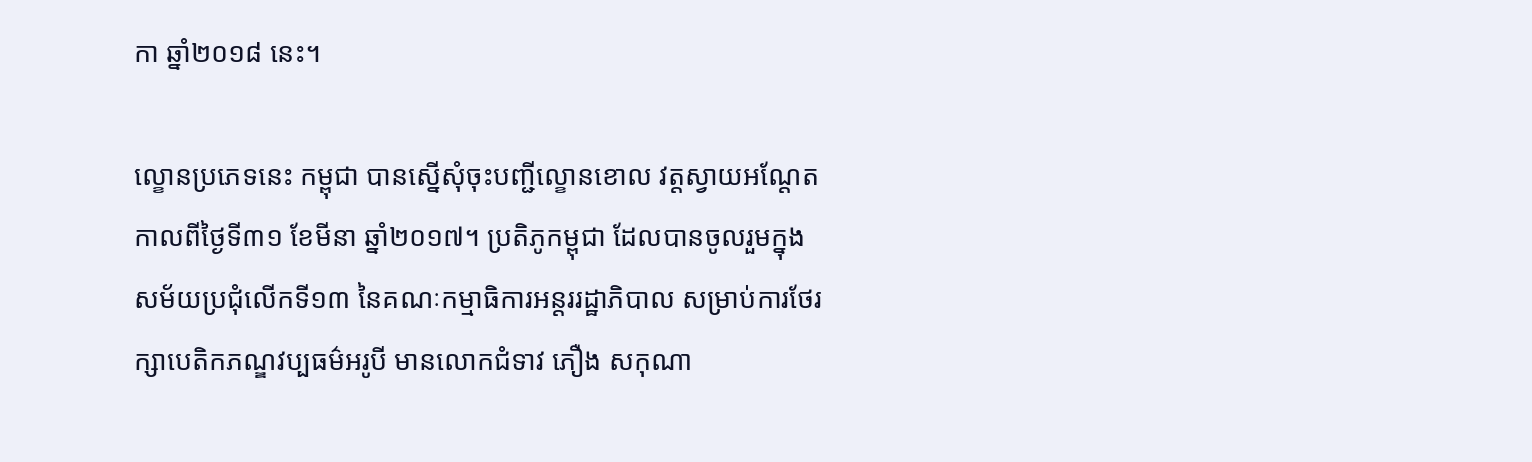កា ឆ្នាំ២០១៨ នេះ។

ល្ខោនប្រភេទនេះ កម្ពុជា បានស្នើសុំចុះបញ្ជីល្ខោនខោល វត្តស្វាយអណ្តែត កាលពីថ្ងៃទី៣១ ខែមីនា ឆ្នាំ២០១៧។ ប្រតិភូកម្ពុជា ដែលបានចូលរួមក្នុងសម័យប្រជុំលើកទី១៣ នៃគណៈកម្មាធិការអន្តររដ្ឋាភិបាល សម្រាប់ការថែរក្សាបេតិកភណ្ឌវប្បធម៌អរូបី មានលោកជំទាវ ភឿង សកុណា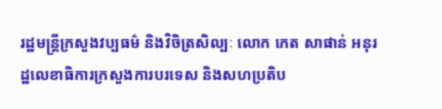រដ្ឋមន្ត្រីក្រសួងវប្បធម៌ និងវិចិត្រសិល្បៈ លោក កេត សាផាន់ អនុរដ្ឋលេខាធិការក្រសួងការបរទេស និងសហប្រតិប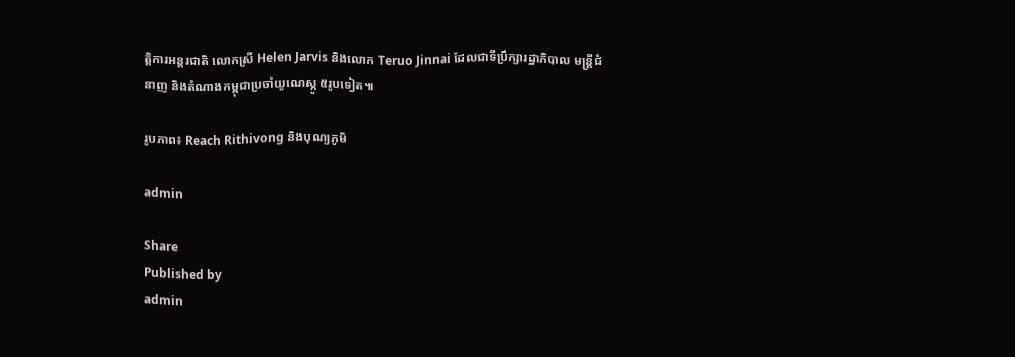ត្តិការអន្តរជាតិ លោកស្រី Helen Jarvis និងលោក Teruo Jinnai ដែលជាទីប្រឹក្សារដ្ឋាភិបាល មន្ត្រីជំនាញ និងតំណាងកម្ពុជាប្រចាំយូណេស្កូ ៥រូបទៀត៕

រូបភាព៖ Reach Rithivong និងបុណ្យភូមិ

admin

Share
Published by
admin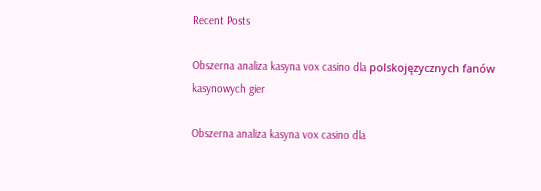Recent Posts

Obszerna analiza kasyna vox casino dla polskojęzycznych fanów kasynowych gier

Obszerna analiza kasyna vox casino dla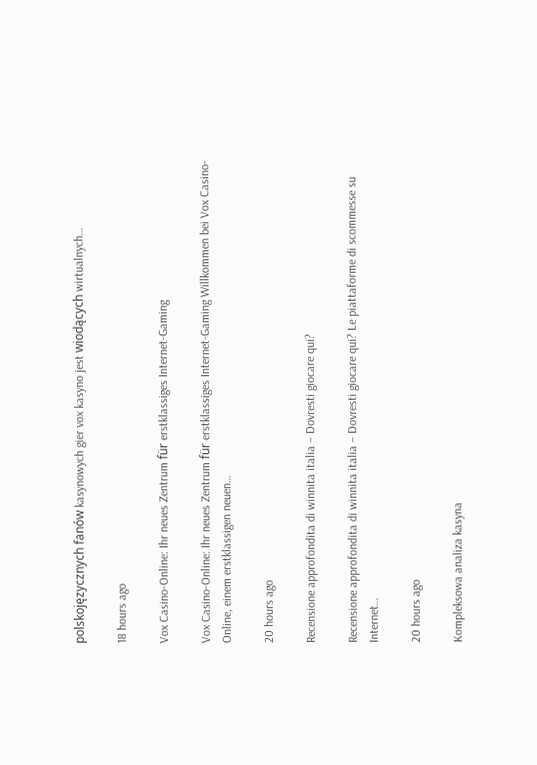polskojęzycznych fanów kasynowych gier vox kasyno jest wiodących wirtualnych…

18 hours ago

Vox Casino-Online: Ihr neues Zentrum für erstklassiges Internet-Gaming

Vox Casino-Online: Ihr neues Zentrum für erstklassiges Internet-Gaming Willkommen bei Vox Casino-Online, einem erstklassigen neuen…

20 hours ago

Recensione approfondita di winnita italia – Dovresti giocare qui?

Recensione approfondita di winnita italia – Dovresti giocare qui? Le piattaforme di scommesse su Internet…

20 hours ago

Kompleksowa analiza kasyna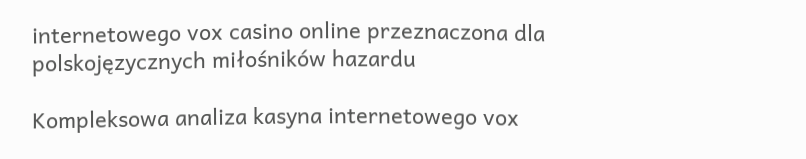internetowego vox casino online przeznaczona dla polskojęzycznych miłośników hazardu

Kompleksowa analiza kasyna internetowego vox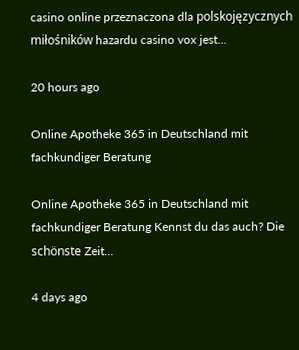casino online przeznaczona dla polskojęzycznych miłośników hazardu casino vox jest…

20 hours ago

Online Apotheke 365 in Deutschland mit fachkundiger Beratung

Online Apotheke 365 in Deutschland mit fachkundiger Beratung Kennst du das auch? Die schönste Zeit…

4 days ago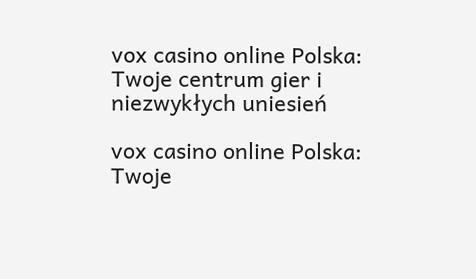vox casino online Polska: Twoje centrum gier i niezwykłych uniesień

vox casino online Polska: Twoje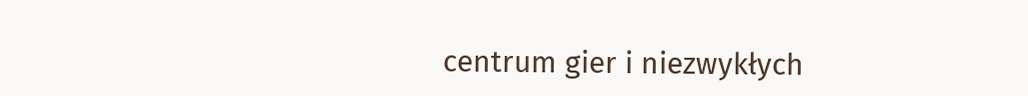centrum gier i niezwykłych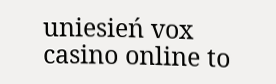uniesień vox casino online to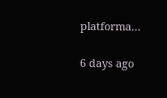platforma…

6 days ago